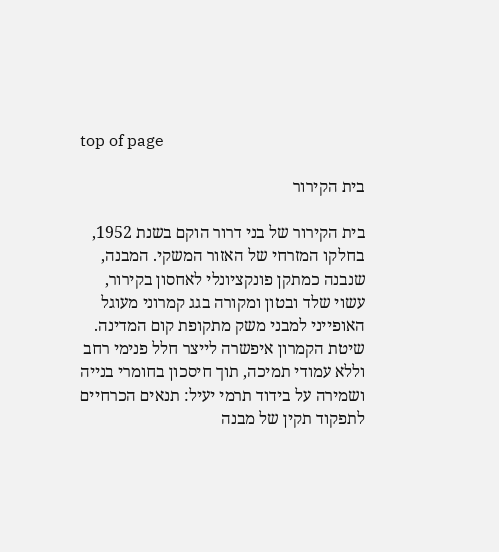top of page

בית הקירור

בית הקירור של בני דרור הוקם בשנת 1952, בחלקו המזרחי של האזור המשקי. המבנה, שנבנה כמתקן פונקציונלי לאחסון בקירור, עשוי שלד ובטון ומקורה בגג קמרוני מעוגל האופייני למבני משק מתקופת קום המדינה. שיטת הקמרון איפשרה לייצר חלל פנימי רחב וללא עמודי תמיכה, תוך חיסכון בחומרי בנייה ושמירה על בידוד תרמי יעיל: תנאים הכרחיים לתפקוד תקין של מבנה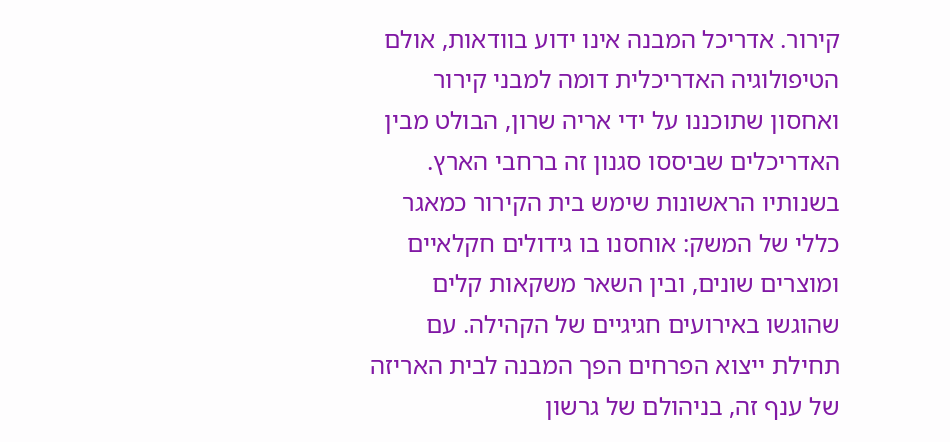קירור. אדריכל המבנה אינו ידוע בוודאות, אולם הטיפולוגיה האדריכלית דומה למבני קירור ואחסון שתוכננו על ידי אריה שרון, הבולט מבין האדריכלים שביססו סגנון זה ברחבי הארץ.
בשנותיו הראשונות שימש בית הקירור כמאגר כללי של המשק: אוחסנו בו גידולים חקלאיים ומוצרים שונים, ובין השאר משקאות קלים שהוגשו באירועים חגיגיים של הקהילה. עם תחילת ייצוא הפרחים הפך המבנה לבית האריזה של ענף זה, בניהולם של גרשון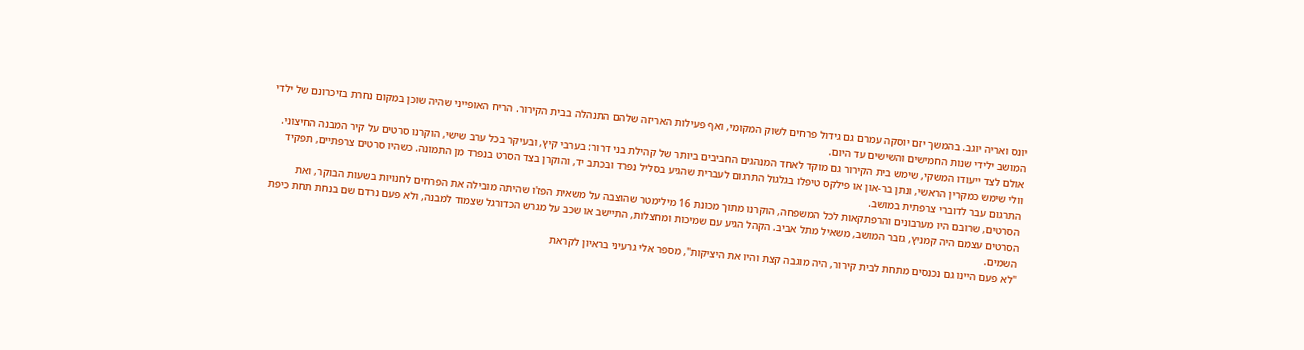יונס ואריה יוגב. בהמשך יזם יוסקה עמרם גם גידול פרחים לשוק המקומי, ואף פעילות האריזה שלהם התנהלה בבית הקירור. הריח האופייני שהיה שוכן במקום נחרת בזיכרונם של ילדי המושב ילידי שנות החמישים והשישים עד היום.
אולם לצד ייעודו המשקי, שימש בית הקירור גם מוקד לאחד המנהגים החביבים ביותר של קהילת בני דרור: בערבי קיץ, ובעיקר בכל ערב שישי, הוקרנו סרטים על קיר המבנה החיצוני. וולי שימש כמקרין הראשי, ונתן בר-און או פילקס טיפלו בגלגול התרגום לעברית שהגיע בסליל נפרד ובכתב יד, והוקרן בצד הסרט בנפרד מן התמונה. כשהיו סרטים צרפתיים, תפקיד התרגום עבר לדוברי צרפתית במושב.
הסרטים, שרובם היו מערבונים והרפתקאות לכל המשפחה, הוקרנו מתוך מכונת 16 מילימטר שהוצבה על משאית הפז'ו שהיתה מובילה את הפרחים לחנויות בשעות הבוקר, ואת הסרטים עצמם היה קמניץ, גזבר המושב, משאיל מתל אביב. הקהל הגיע עם שמיכות ומחצלות, התיישב או שכב על מגרש הכדורגל שצמוד למבנה, ולא פעם נרדם שם בנחת תחת כיפת השמים.
"לא פעם היינו גם נכנסים מתחת לבית קירור, היה מוגבה קצת והיו את היציקות", מספר אלי גרעיני בראיון לקראת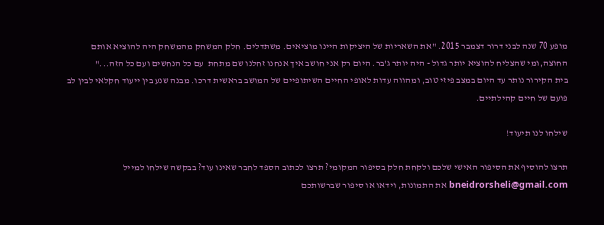מופע 70 שנה לבני דרור דצמבר 2015. "את השאריות של היציקות היינו מוציאים. משתדלים. חלק המשחק מהמשחק היה להוציא אותם החוצה,ומי שהצליח להוציא יותר גדול - היה יותר ג'בר. היום רק אני חושב איך אנחנו זחלנו שם מתחת  עם כל הנחשים ועם כל הזה..."
בית הקירור נותר עד היום במצב פיזי טוב, ומהווה עדות לאופי החיים השיתופיים של המושב בראשית דרכו. מבנה שנע בין ייעוד חקלאי לבין לב פועם של חיים קהילתיים.

שילחו לנו תיעוד!

תרצו להוסיף את הסיפור האישי שלכם ולקחת חלק בסיפור המקומי? תרצו לכתוב הספד לחבר שאינו עוד? בבקשה שילחו למייל bneidrorsheli@gmail.com את התמונות, וידאו או סיפור שברשותכם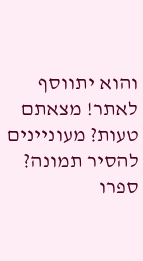והוא יתווסף לאתר! מצאתם טעות? מעוניינים להסיר תמונה? ספרו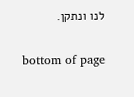לנו ונתקן.

bottom of page